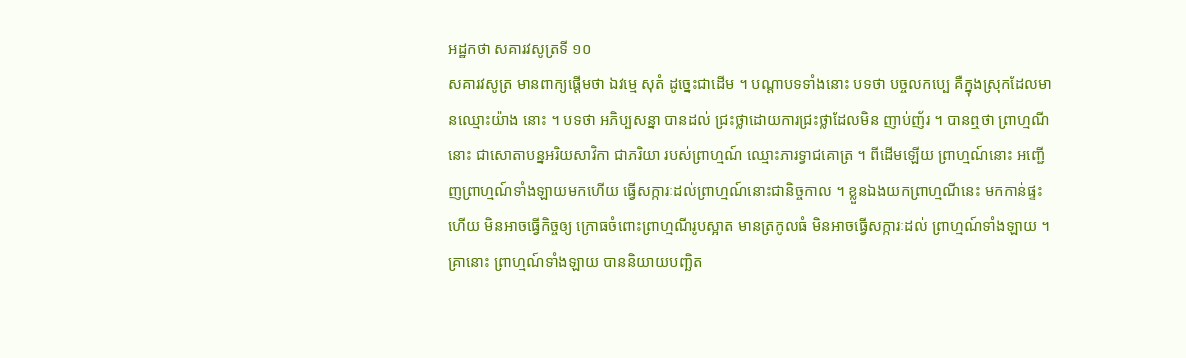អដ្ឋកថា សគារវសូត្រទី ១០
សគារវសូត្រ មានពាក្យផ្តើមថា ឯវម្មេ សុតំ ដូច្នេះជាដើម ។ បណ្តាបទទាំងនោះ បទថា បច្ចលកប្បេ គឺក្នុងស្រុកដែលមានឈ្មោះយ៉ាង នោះ ។ បទថា អភិប្បសន្នា បានដល់ ជ្រះថ្លាដោយការជ្រះថ្លាដែលមិន ញាប់ញ័រ ។ បានឮថា ព្រាហ្មណីនោះ ជាសោតាបន្នអរិយសាវិកា ជាភរិយា របស់ព្រាហ្មណ៍ ឈ្មោះភារទ្វាជគោត្រ ។ ពីដើមឡើយ ព្រាហ្មណ៍នោះ អញ្ជើញព្រាហ្មណ៍ទាំងឡាយមកហើយ ធ្វើសក្ការៈដល់ព្រាហ្មណ៍នោះជានិច្ចកាល ។ ខ្លួនឯងយកព្រាហ្មណីនេះ មកកាន់ផ្ទះហើយ មិនអាចធ្វើកិច្ចឲ្យ ក្រោធចំពោះព្រាហ្មណីរូបស្អាត មានត្រកូលធំ មិនអាចធ្វើសក្ការៈដល់ ព្រាហ្មណ៍ទាំងឡាយ ។ គ្រានោះ ព្រាហ្មណ៍ទាំងឡាយ បាននិយាយបញ្ឆិត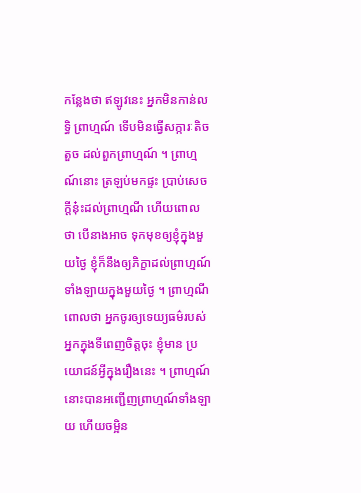កន្លែងថា ឥឡូវនេះ អ្នកមិនកាន់លទ្ធិ ព្រាហ្មណ៍ ទើបមិនធ្វើសក្ការៈតិចតួច ដល់ពួកព្រាហ្មណ៍ ។ ព្រាហ្មណ៍នោះ ត្រឡប់មកផ្ទះ ប្រាប់សេចក្តីនុ៎ះដល់ព្រាហ្មណី ហើយពោលថា បើនាងអាច ទុកមុខឲ្យខ្ញុំក្នុងមួយថ្ងៃ ខ្ញុំក៏នឹងឲ្យភិក្ខាដល់ព្រាហ្មណ៍ទាំងឡាយក្នុងមួយថ្ងៃ ។ ព្រាហ្មណីពោលថា អ្នកចូរឲ្យទេយ្យធម៌របស់អ្នកក្នុងទីពេញចិត្តចុះ ខ្ញុំមាន ប្រយោជន៍អ្វីក្នុងរឿងនេះ ។ ព្រាហ្មណ៍នោះបានអញ្ជើញព្រាហ្មណ៍ទាំងឡាយ ហើយចម្អិន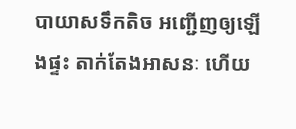បាយាសទឹកតិច អញ្ជើញឲ្យឡើងផ្ទះ តាក់តែងអាសនៈ ហើយ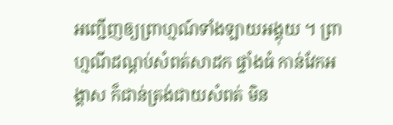អញ្ជើញឲ្យព្រាហ្មណ៍ទាំងឡាយអង្គុយ ។ ព្រាហ្មណីដណ្តប់សំពត់សាដក ផ្ទាំងធំ កាន់វែកអង្គាស ក៏ជាន់ត្រង់ជាយសំពត់ មិន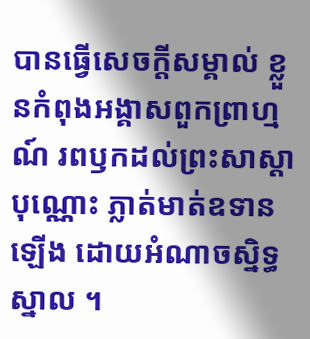បានធ្វើសេចក្តីសម្គាល់ ខ្លួនកំពុងអង្គាសពួកព្រាហ្មណ៍ រពឫកដល់ព្រះសាស្តាបុណ្ណោះ ភ្លាត់មាត់ឧទាន ឡើង ដោយអំណាចស្និទ្ធស្នាល ។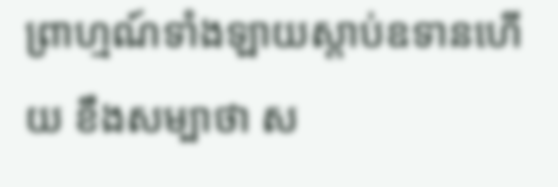ព្រាហ្មណ៍ទាំងឡាយស្តាប់ឧទានហើយ ខឹងសម្បាថា ស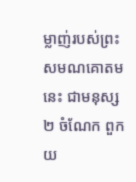ម្លាញ់របស់ព្រះសមណគោតមនេះ ជាមនុស្ស ២ ចំណែក ពួកយ